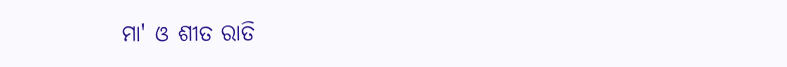ମା' ଓ ଶୀତ ରାତି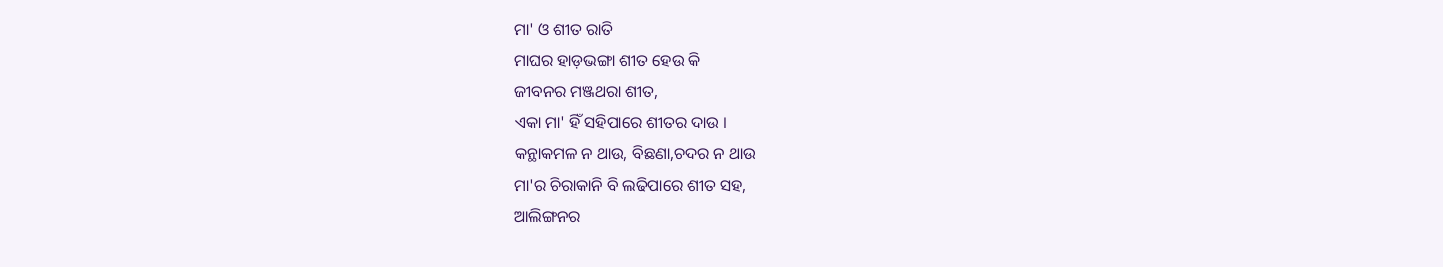ମା' ଓ ଶୀତ ରାତି
ମାଘର ହାଡ଼ଭଙ୍ଗା ଶୀତ ହେଉ କି
ଜୀବନର ମଞ୍ଜଥରା ଶୀତ,
ଏକା ମା' ହିଁ ସହିପାରେ ଶୀତର ଦାଉ ।
କନ୍ଥାକମଳ ନ ଥାଉ, ବିଛଣା,ଚଦର ନ ଥାଉ
ମା'ର ଚିରାକାନି ବି ଲଢିପାରେ ଶୀତ ସହ,
ଆଲିଙ୍ଗନର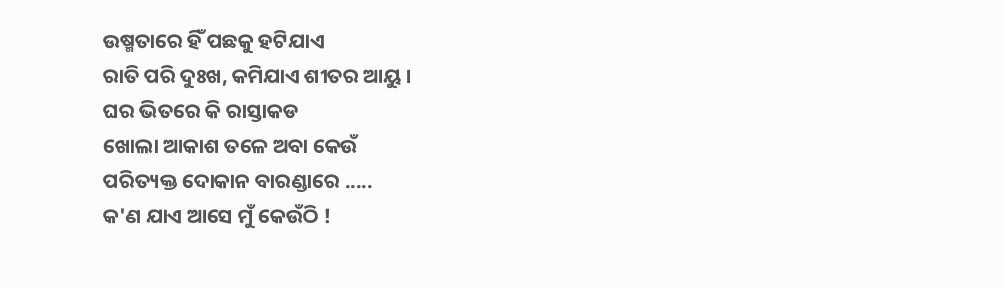ଉଷ୍ମତାରେ ହିଁ ପଛକୁ ହଟିଯାଏ
ରାତି ପରି ଦୁଃଖ, କମିଯାଏ ଶୀତର ଆୟୁ ।
ଘର ଭିତରେ କି ରାସ୍ତାକଡ
ଖୋଲା ଆକାଶ ତଳେ ଅବା କେଉଁ
ପରିତ୍ୟକ୍ତ ଦୋକାନ ବାରଣ୍ଡାରେ .....
କ'ଣ ଯାଏ ଆସେ ମୁଁ କେଉଁଠି !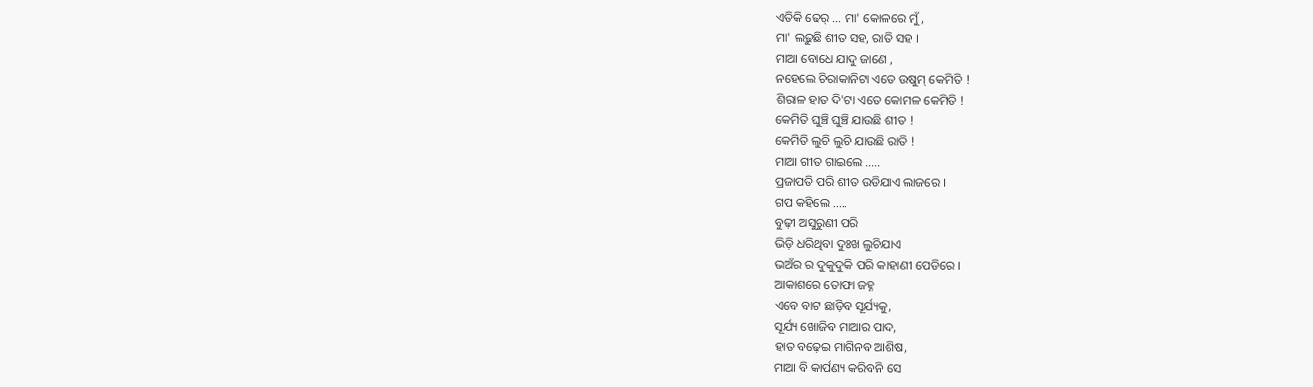ଏତିକି ଢେର୍ ... ମା' କୋଳରେ ମୁଁ,
ମା' ଲଢ଼ୁଛି ଶୀତ ସହ, ରାତି ସହ ।
ମାଆ ବୋଧେ ଯାଦୁ ଜାଣେ ,
ନହେଲେ ଚିରାକାନିଟା ଏତେ ଉଷୁମ୍ କେମିତି !
ଶିରାଳ ହାତ ଦି'ଟା ଏତେ କୋମଳ କେମିତି !
କେମିତି ଘୁଞ୍ଚି ଘୁଞ୍ଚି ଯାଉଛି ଶୀତ !
କେମିତି ଲୁଚି ଲୁଚି ଯାଉଛି ରାତି !
ମାଆ ଗୀତ ଗାଇଲେ .....
ପ୍ରଜାପତି ପରି ଶୀତ ଉଡିଯାଏ ଲାଜରେ ।
ଗପ କହିଲେ .....
ବୁଢ଼ୀ ଅସୁରୁଣୀ ପରି
ଭିଡ଼ି ଧରିଥିବା ଦୁଃଖ ଲୁଚିଯାଏ
ଭଅଁର ର ଦୁକୁଦୁକି ପରି କାହାଣୀ ପେଡିରେ ।
ଆକାଶରେ ତୋଫା ଜହ୍ନ
ଏବେ ବାଟ ଛାଡ଼ିବ ସୂର୍ଯ୍ୟକୁ,
ସୂର୍ଯ୍ୟ ଖୋଜିବ ମାଆର ପାଦ,
ହାତ ବଢ଼େଇ ମାଗିନବ ଆଶିଷ,
ମାଆ ବି କାର୍ପଣ୍ୟ କରିବନି ସେ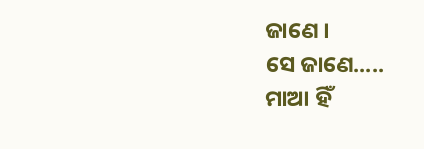ଜାଣେ ।
ସେ ଜାଣେ.....
ମାଆ ହିଁ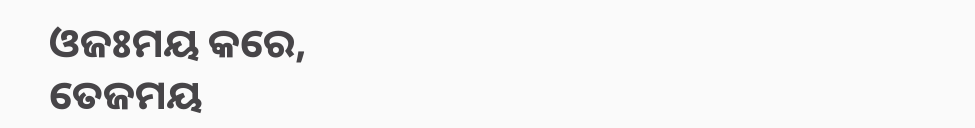ଓଜଃମୟ କରେ,
ତେଜମୟ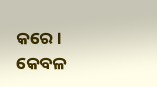କରେ ।
କେବଳ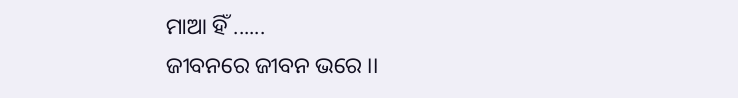ମାଆ ହିଁ ......
ଜୀବନରେ ଜୀବନ ଭରେ ।।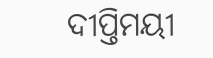ଦୀପ୍ତିମୟୀ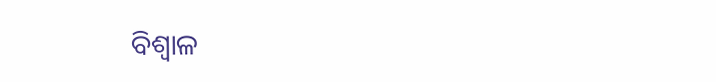ବିଶ୍ବାଳ